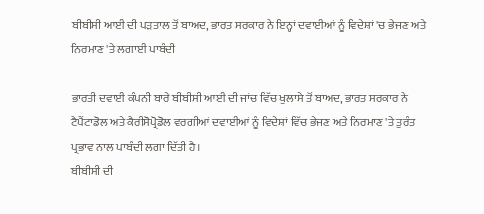ਬੀਬੀਸੀ ਆਈ ਦੀ ਪੜਤਾਲ ਤੋਂ ਬਾਅਦ, ਭਾਰਤ ਸਰਕਾਰ ਨੇ ਇਨ੍ਹਾਂ ਦਵਾਈਆਂ ਨੂੰ ਵਿਦੇਸ਼ਾਂ 'ਚ ਭੇਜਣ ਅਤੇ ਨਿਰਮਾਣ 'ਤੇ ਲਗਾਈ ਪਾਬੰਦੀ

ਭਾਰਤੀ ਦਵਾਈ ਕੰਪਨੀ ਬਾਰੇ ਬੀਬੀਸੀ ਆਈ ਦੀ ਜਾਂਚ ਵਿੱਚ ਖੁਲਾਸੇ ਤੋਂ ਬਾਅਦ, ਭਾਰਤ ਸਰਕਾਰ ਨੇ ਟੈਪੈਂਟਾਡੋਲ ਅਤੇ ਕੈਰੀਸੋਪ੍ਰੋਡੋਲ ਵਰਗੀਆਂ ਦਵਾਈਆਂ ਨੂੰ ਵਿਦੇਸ਼ਾਂ ਵਿੱਚ ਭੇਜਣ ਅਤੇ ਨਿਰਮਾਣ 'ਤੇ ਤੁਰੰਤ ਪ੍ਰਭਾਵ ਨਾਲ ਪਾਬੰਦੀ ਲਗਾ ਦਿੱਤੀ ਹੈ।
ਬੀਬੀਸੀ ਦੀ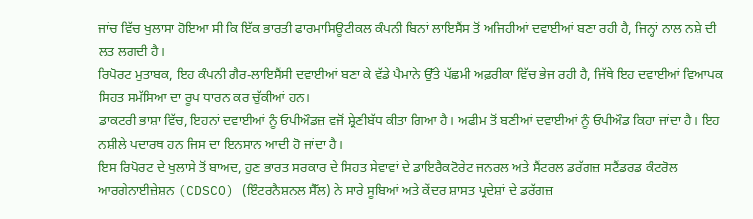ਜਾਂਚ ਵਿੱਚ ਖੁਲਾਸਾ ਹੋਇਆ ਸੀ ਕਿ ਇੱਕ ਭਾਰਤੀ ਫਾਰਮਾਸਿਊਟੀਕਲ ਕੰਪਨੀ ਬਿਨਾਂ ਲਾਇਸੈਂਸ ਤੋਂ ਅਜਿਹੀਆਂ ਦਵਾਈਆਂ ਬਣਾ ਰਹੀ ਹੈ, ਜਿਨ੍ਹਾਂ ਨਾਲ ਨਸ਼ੇ ਦੀ ਲਤ ਲਗਦੀ ਹੈ।
ਰਿਪੋਰਟ ਮੁਤਾਬਕ, ਇਹ ਕੰਪਨੀ ਗੈਰ-ਲਾਇਸੈਂਸੀ ਦਵਾਈਆਂ ਬਣਾ ਕੇ ਵੱਡੇ ਪੈਮਾਨੇ ਉੱਤੇ ਪੱਛਮੀ ਅਫ਼ਰੀਕਾ ਵਿੱਚ ਭੇਜ ਰਹੀ ਹੈ, ਜਿੱਥੇ ਇਹ ਦਵਾਈਆਂ ਵਿਆਪਕ ਸਿਹਤ ਸਮੱਸਿਆ ਦਾ ਰੂਪ ਧਾਰਨ ਕਰ ਚੁੱਕੀਆਂ ਹਨ।
ਡਾਕਟਰੀ ਭਾਸ਼ਾ ਵਿੱਚ, ਇਹਨਾਂ ਦਵਾਈਆਂ ਨੂੰ ਓਪੀਔਡਜ਼ ਵਜੋਂ ਸ਼੍ਰੇਣੀਬੱਧ ਕੀਤਾ ਗਿਆ ਹੈ। ਅਫੀਮ ਤੋਂ ਬਣੀਆਂ ਦਵਾਈਆਂ ਨੂੰ ਓਪੀਔਡ ਕਿਹਾ ਜਾਂਦਾ ਹੈ। ਇਹ ਨਸ਼ੀਲੇ ਪਦਾਰਥ ਹਨ ਜਿਸ ਦਾ ਇਨਸਾਨ ਆਦੀ ਹੋ ਜਾਂਦਾ ਹੈ।
ਇਸ ਰਿਪੋਰਟ ਦੇ ਖੁਲਾਸੇ ਤੋਂ ਬਾਅਦ, ਹੁਣ ਭਾਰਤ ਸਰਕਾਰ ਦੇ ਸਿਹਤ ਸੇਵਾਵਾਂ ਦੇ ਡਾਇਰੈਕਟੋਰੇਟ ਜਨਰਲ ਅਤੇ ਸੈਂਟਰਲ ਡਰੱਗਜ਼ ਸਟੈਂਡਰਡ ਕੰਟਰੋਲ ਆਰਗੇਨਾਈਜ਼ੇਸ਼ਨ (CDSCO) (ਇੰਟਰਨੈਸ਼ਨਲ ਸੈੱਲ) ਨੇ ਸਾਰੇ ਸੂਬਿਆਂ ਅਤੇ ਕੇਂਦਰ ਸ਼ਾਸਤ ਪ੍ਰਦੇਸ਼ਾਂ ਦੇ ਡਰੱਗਜ਼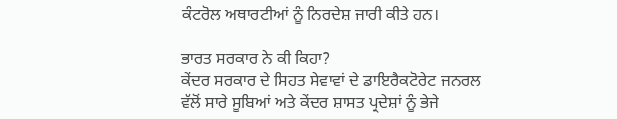ਕੰਟਰੋਲ ਅਥਾਰਟੀਆਂ ਨੂੰ ਨਿਰਦੇਸ਼ ਜਾਰੀ ਕੀਤੇ ਹਨ।

ਭਾਰਤ ਸਰਕਾਰ ਨੇ ਕੀ ਕਿਹਾ?
ਕੇਂਦਰ ਸਰਕਾਰ ਦੇ ਸਿਹਤ ਸੇਵਾਵਾਂ ਦੇ ਡਾਇਰੈਕਟੋਰੇਟ ਜਨਰਲ ਵੱਲੋਂ ਸਾਰੇ ਸੂਬਿਆਂ ਅਤੇ ਕੇਂਦਰ ਸ਼ਾਸਤ ਪ੍ਰਦੇਸ਼ਾਂ ਨੂੰ ਭੇਜੇ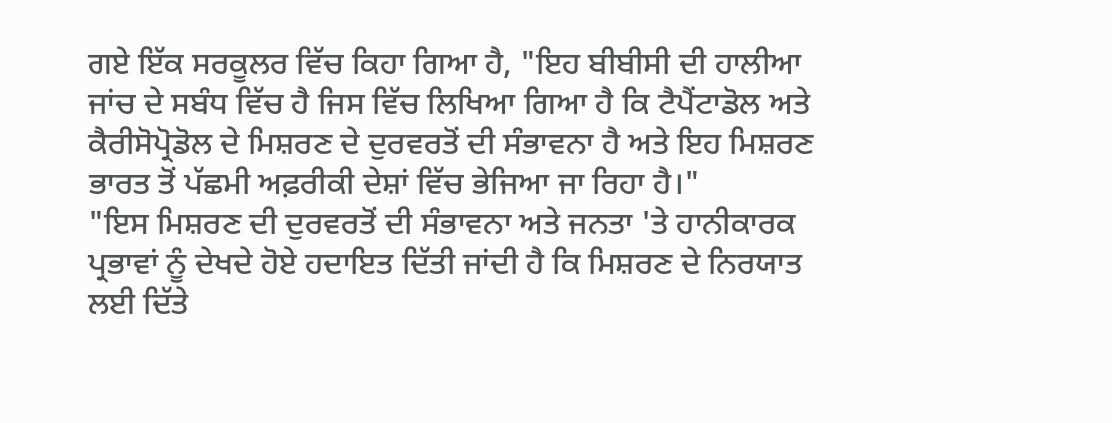ਗਏ ਇੱਕ ਸਰਕੂਲਰ ਵਿੱਚ ਕਿਹਾ ਗਿਆ ਹੈ, "ਇਹ ਬੀਬੀਸੀ ਦੀ ਹਾਲੀਆ ਜਾਂਚ ਦੇ ਸਬੰਧ ਵਿੱਚ ਹੈ ਜਿਸ ਵਿੱਚ ਲਿਖਿਆ ਗਿਆ ਹੈ ਕਿ ਟੈਪੈਂਟਾਡੋਲ ਅਤੇ ਕੈਰੀਸੋਪ੍ਰੋਡੋਲ ਦੇ ਮਿਸ਼ਰਣ ਦੇ ਦੁਰਵਰਤੋਂ ਦੀ ਸੰਭਾਵਨਾ ਹੈ ਅਤੇ ਇਹ ਮਿਸ਼ਰਣ ਭਾਰਤ ਤੋਂ ਪੱਛਮੀ ਅਫ਼ਰੀਕੀ ਦੇਸ਼ਾਂ ਵਿੱਚ ਭੇਜਿਆ ਜਾ ਰਿਹਾ ਹੈ।"
"ਇਸ ਮਿਸ਼ਰਣ ਦੀ ਦੁਰਵਰਤੋਂ ਦੀ ਸੰਭਾਵਨਾ ਅਤੇ ਜਨਤਾ 'ਤੇ ਹਾਨੀਕਾਰਕ ਪ੍ਰਭਾਵਾਂ ਨੂੰ ਦੇਖਦੇ ਹੋਏ ਹਦਾਇਤ ਦਿੱਤੀ ਜਾਂਦੀ ਹੈ ਕਿ ਮਿਸ਼ਰਣ ਦੇ ਨਿਰਯਾਤ ਲਈ ਦਿੱਤੇ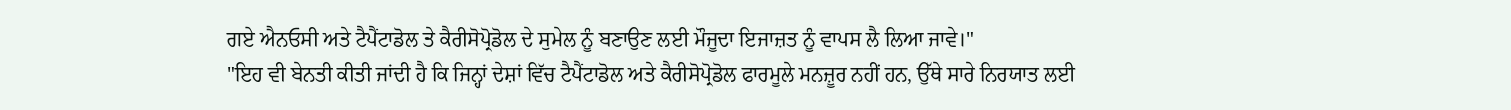ਗਏ ਐਨਓਸੀ ਅਤੇ ਟੈਪੈਂਟਾਡੋਲ ਤੇ ਕੈਰੀਸੋਪ੍ਰੋਡੋਲ ਦੇ ਸੁਮੇਲ ਨੂੰ ਬਣਾਉਣ ਲਈ ਮੌਜੂਦਾ ਇਜਾਜ਼ਤ ਨੂੰ ਵਾਪਸ ਲੈ ਲਿਆ ਜਾਵੇ।"
"ਇਹ ਵੀ ਬੇਨਤੀ ਕੀਤੀ ਜਾਂਦੀ ਹੈ ਕਿ ਜਿਨ੍ਹਾਂ ਦੇਸ਼ਾਂ ਵਿੱਚ ਟੈਪੈਂਟਾਡੋਲ ਅਤੇ ਕੈਰੀਸੋਪ੍ਰੋਡੋਲ ਫਾਰਮੂਲੇ ਮਨਜ਼ੂਰ ਨਹੀਂ ਹਨ, ਉੱਥੇ ਸਾਰੇ ਨਿਰਯਾਤ ਲਈ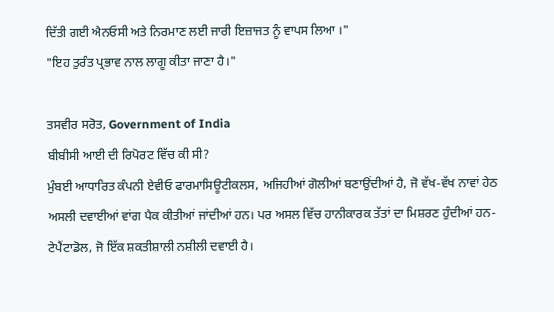ਦਿੱਤੀ ਗਈ ਐਨਓਸੀ ਅਤੇ ਨਿਰਮਾਣ ਲਈ ਜਾਰੀ ਇਜ਼ਾਜਤ ਨੂੰ ਵਾਪਸ ਲਿਆ ।"
"ਇਹ ਤੁਰੰਤ ਪ੍ਰਭਾਵ ਨਾਲ ਲਾਗੂ ਕੀਤਾ ਜਾਣਾ ਹੈ।"

ਤਸਵੀਰ ਸਰੋਤ, Government of India
ਬੀਬੀਸੀ ਆਈ ਦੀ ਰਿਪੋਰਟ ਵਿੱਚ ਕੀ ਸੀ?
ਮੁੰਬਈ ਆਧਾਰਿਤ ਕੰਪਨੀ ਏਵੀਓ ਫਾਰਮਾਸਿਊਟੀਕਲਸ, ਅਜਿਹੀਆਂ ਗੋਲੀਆਂ ਬਣਾਉਂਦੀਆਂ ਹੈ, ਜੋ ਵੱਖ-ਵੱਖ ਨਾਵਾਂ ਹੇਠ ਅਸਲੀ ਦਵਾਈਆਂ ਵਾਂਗ ਪੈਕ ਕੀਤੀਆਂ ਜਾਂਦੀਆਂ ਹਨ। ਪਰ ਅਸਲ ਵਿੱਚ ਹਾਨੀਕਾਰਕ ਤੱਤਾਂ ਦਾ ਮਿਸ਼ਰਣ ਹੁੰਦੀਆਂ ਹਨ- ਟੇਪੈਂਟਾਡੋਲ, ਜੋ ਇੱਕ ਸ਼ਕਤੀਸ਼ਾਲੀ ਨਸ਼ੀਲੀ ਦਵਾਈ ਹੈ।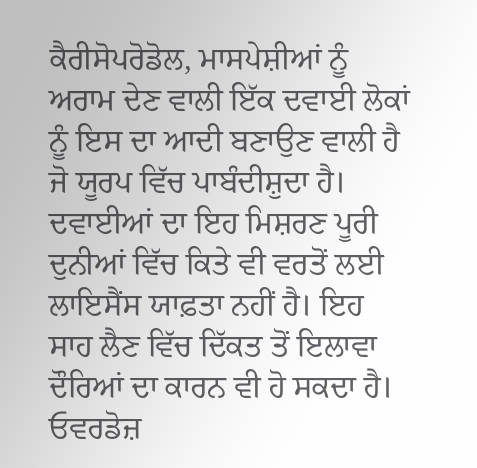ਕੈਰੀਸੋਪਰੋਡੋਲ, ਮਾਸਪੇਸ਼ੀਆਂ ਨੂੰ ਅਰਾਮ ਦੇਣ ਵਾਲੀ ਇੱਕ ਦਵਾਈ ਲੋਕਾਂ ਨੂੰ ਇਸ ਦਾ ਆਦੀ ਬਣਾਉਣ ਵਾਲੀ ਹੈ ਜੋ ਯੂਰਪ ਵਿੱਚ ਪਾਬੰਦੀਸ਼ੁਦਾ ਹੈ।
ਦਵਾਈਆਂ ਦਾ ਇਹ ਮਿਸ਼ਰਣ ਪੂਰੀ ਦੁਨੀਆਂ ਵਿੱਚ ਕਿਤੇ ਵੀ ਵਰਤੋਂ ਲਈ ਲਾਇਸੈਂਸ ਯਾਫ਼ਤਾ ਨਹੀਂ ਹੈ। ਇਹ ਸਾਹ ਲੈਣ ਵਿੱਚ ਦਿੱਕਤ ਤੋਂ ਇਲਾਵਾ ਦੌਰਿਆਂ ਦਾ ਕਾਰਨ ਵੀ ਹੋ ਸਕਦਾ ਹੈ। ਓਵਰਡੋਜ਼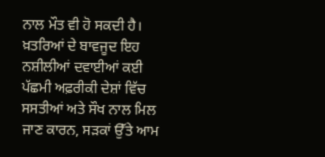ਨਾਲ ਮੌਤ ਵੀ ਹੋ ਸਕਦੀ ਹੈ।
ਖ਼ਤਰਿਆਂ ਦੇ ਬਾਵਜੂਦ ਇਹ ਨਸ਼ੀਲੀਆਂ ਦਵਾਈਆਂ ਕਈ ਪੱਛਮੀ ਅਫ਼ਰੀਕੀ ਦੇਸ਼ਾਂ ਵਿੱਚ ਸਸਤੀਆਂ ਅਤੇ ਸੌਖ ਨਾਲ ਮਿਲ ਜਾਣ ਕਾਰਨ, ਸੜਕਾਂ ਉੱਤੇ ਆਮ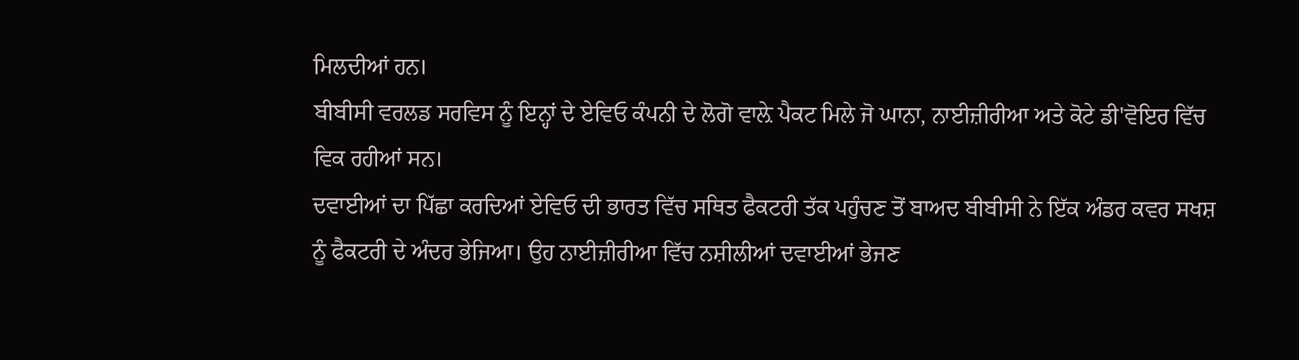ਮਿਲਦੀਆਂ ਹਨ।
ਬੀਬੀਸੀ ਵਰਲਡ ਸਰਵਿਸ ਨੂੰ ਇਨ੍ਹਾਂ ਦੇ ਏਵਿਓ ਕੰਪਨੀ ਦੇ ਲੋਗੋ ਵਾਲ਼ੇ ਪੈਕਟ ਮਿਲੇ ਜੋ ਘਾਨਾ, ਨਾਈਜ਼ੀਰੀਆ ਅਤੇ ਕੋਟੇ ਡੀ'ਵੋਇਰ ਵਿੱਚ ਵਿਕ ਰਹੀਆਂ ਸਨ।
ਦਵਾਈਆਂ ਦਾ ਪਿੱਛਾ ਕਰਦਿਆਂ ਏਵਿਓ ਦੀ ਭਾਰਤ ਵਿੱਚ ਸਥਿਤ ਫੈਕਟਰੀ ਤੱਕ ਪਹੁੰਚਣ ਤੋਂ ਬਾਅਦ ਬੀਬੀਸੀ ਨੇ ਇੱਕ ਅੰਡਰ ਕਵਰ ਸਖਸ਼ ਨੂੰ ਫੈਕਟਰੀ ਦੇ ਅੰਦਰ ਭੇਜਿਆ। ਉਹ ਨਾਈਜ਼ੀਰੀਆ ਵਿੱਚ ਨਸ਼ੀਲੀਆਂ ਦਵਾਈਆਂ ਭੇਜਣ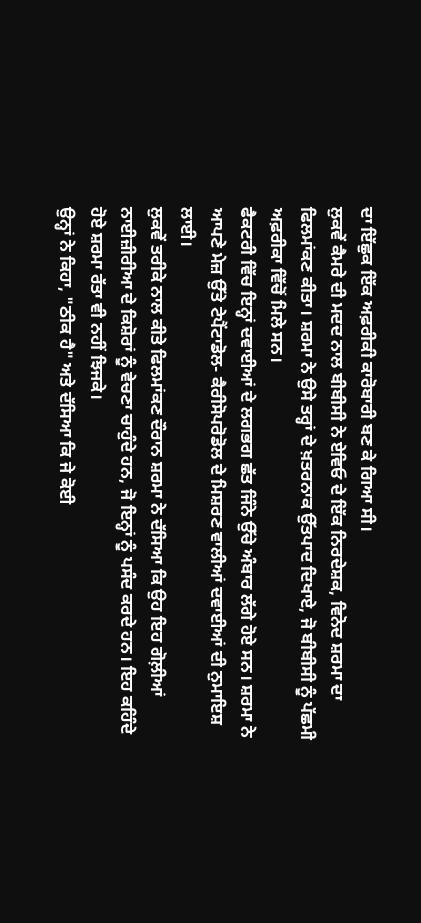ਦਾ ਇੱਛੁਕ ਇੱਕ ਅਫ਼ਰੀਕੀ ਕਾਰੋਬਾਰੀ ਬਣ ਕੇ ਗਿਆ ਸੀ।
ਲੁਕਵੇਂ ਕੈਮਰੇ ਦੀ ਮਦਦ ਨਾਲ ਬੀਬੀਸੀ ਨੇ ਏਵਿਓ ਦੇ ਇੱਕ ਨਿਰਦੇਸ਼ਕ, ਵਿਨੋਦ ਸ਼ਰਮਾ ਦਾ ਫਿਲਮਾਂਕਣ ਕੀਤਾ। ਸ਼ਰਮਾ ਨੇ ਉਸੇ ਤਰ੍ਹਾਂ ਦੇ ਖ਼ਤਰਨਾਕ ਉੱਤਪਾਦ ਦਿਖਾਏ, ਜੋ ਬੀਬੀਸੀ ਨੂੰ ਪੱਛਮੀ ਅਫ਼ਰੀਕਾ ਵਿੱਚੋਂ ਮਿਲੇ ਸਨ।
ਫੈਕਟਰੀ ਵਿੱਚ ਇਨ੍ਹਾਂ ਦਵਾਈਆਂ ਦੇ ਲਗਭਗ ਛੱਤ ਜਿੰਨੇ ਉੱਚੇ ਅੰਬਾਰ ਲੱਗੇ ਹੋਏ ਸਨ। ਸ਼ਰਮਾ ਨੇ ਆਪਣੇ ਮੇਜ਼ ਉੱਤੇ ਟੇਪੈਂਟਾਡੋਲ- ਕੈਰੀਸੋਪਰੋਡੋਲ ਦੇ ਮਿਸ਼ਰਣ ਵਾਲੀਆਂ ਦਵਾਈਆਂ ਦੀ ਨੁਮਾਇਸ਼ ਲਾਈ।
ਲੁਕਵੇਂ ਤਰੀਕੇ ਨਾਲ ਕੀਤੇ ਫਿਲਮਾਂਕਣ ਦੌਰਾਨ ਸ਼ਰਮਾ ਨੇ ਦੱਸਿਆ ਕਿ ਉਹ ਇਹ ਗੋਲ਼ੀਆਂ ਨਾਈਜ਼ੀਰੀਆ ਦੇ ਕਿਸ਼ੋਰਾਂ ਨੂੰ ਵੇਚਣਾ ਚਾਹੁੰਦੇ ਹਨ, ਜੋ ਇਨ੍ਹਾਂ ਨੂੰ ਪਸੰਦ ਕਰਦੇ ਹਨ। ਇਹ ਕਹਿੰਦੇ ਹੋਏ ਸ਼ਰਮਾ ਰੱਤਾ ਵੀ ਨਹੀਂ ਝਿਜਕੇ।
ਉਨ੍ਹਾਂ ਨੇ ਕਿਹਾ, "ਠੀਕ ਹੈ" ਅਤੇ ਦੱਸਿਆ ਕਿ ਜੇ ਕੋਈ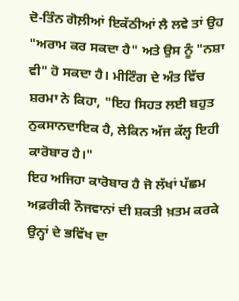ਦੋ-ਤਿੰਨ ਗੋਲ਼ੀਆਂ ਇਕੱਠੀਆਂ ਲੈ ਲਵੇ ਤਾਂ ਉਹ "ਅਰਾਮ ਕਰ ਸਕਦਾ ਹੈ" ਅਤੇ ਉਸ ਨੂੰ "ਨਸ਼ਾ ਵੀ" ਹੋ ਸਕਦਾ ਹੈ। ਮੀਟਿੰਗ ਦੇ ਅੰਤ ਵਿੱਚ ਸ਼ਰਮਾ ਨੇ ਕਿਹਾ, "ਇਹ ਸਿਹਤ ਲਈ ਬਹੁਤ ਨੁਕਸਾਨਦਾਇਕ ਹੈ, ਲੇਕਿਨ ਅੱਜ ਕੱਲ੍ਹ ਇਹੀ ਕਾਰੋਬਾਰ ਹੈ।"
ਇਹ ਅਜਿਹਾ ਕਾਰੋਬਾਰ ਹੈ ਜੋ ਲੱਖਾਂ ਪੱਛਮ ਅਫ਼ਰੀਕੀ ਨੌਜਵਾਨਾਂ ਦੀ ਸ਼ਕਤੀ ਖ਼ਤਮ ਕਰਕੇ ਉਨ੍ਹਾਂ ਦੇ ਭਵਿੱਖ ਦਾ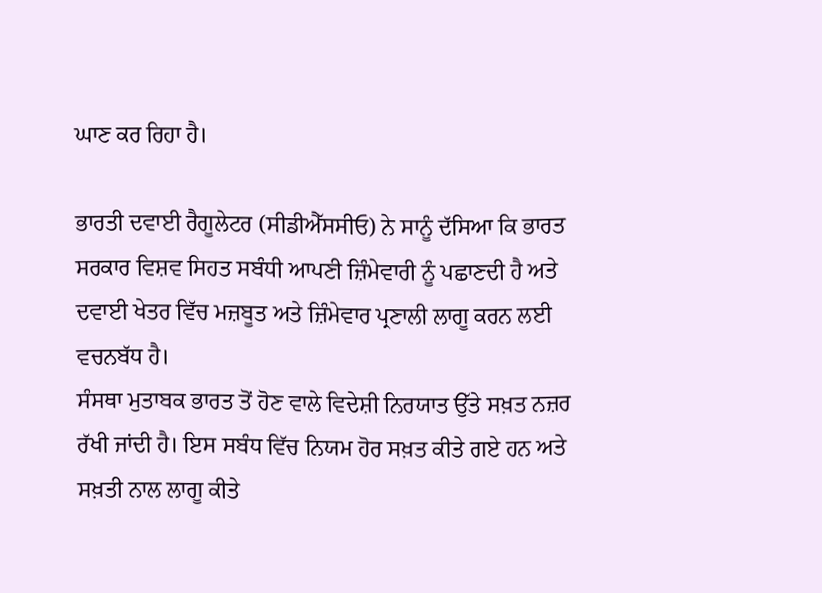ਘਾਣ ਕਰ ਰਿਹਾ ਹੈ।

ਭਾਰਤੀ ਦਵਾਈ ਰੈਗੂਲੇਟਰ (ਸੀਡੀਐੱਸਸੀਓ) ਨੇ ਸਾਨੂੰ ਦੱਸਿਆ ਕਿ ਭਾਰਤ ਸਰਕਾਰ ਵਿਸ਼ਵ ਸਿਹਤ ਸਬੰਧੀ ਆਪਣੀ ਜ਼ਿੰਮੇਵਾਰੀ ਨੂੰ ਪਛਾਣਦੀ ਹੈ ਅਤੇ ਦਵਾਈ ਖੇਤਰ ਵਿੱਚ ਮਜ਼ਬੂਤ ਅਤੇ ਜ਼ਿੰਮੇਵਾਰ ਪ੍ਰਣਾਲੀ ਲਾਗੂ ਕਰਨ ਲਈ ਵਚਨਬੱਧ ਹੈ।
ਸੰਸਥਾ ਮੁਤਾਬਕ ਭਾਰਤ ਤੋਂ ਹੋਣ ਵਾਲੇ ਵਿਦੇਸ਼ੀ ਨਿਰਯਾਤ ਉੱਤੇ ਸਖ਼ਤ ਨਜ਼ਰ ਰੱਖੀ ਜਾਂਦੀ ਹੈ। ਇਸ ਸਬੰਧ ਵਿੱਚ ਨਿਯਮ ਹੋਰ ਸਖ਼ਤ ਕੀਤੇ ਗਏ ਹਨ ਅਤੇ ਸਖ਼ਤੀ ਨਾਲ ਲਾਗੂ ਕੀਤੇ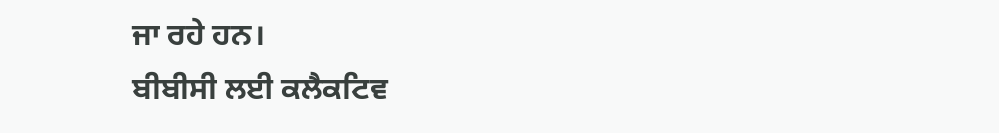ਜਾ ਰਹੇ ਹਨ।
ਬੀਬੀਸੀ ਲਈ ਕਲੈਕਟਿਵ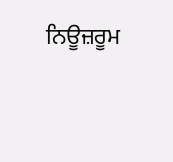ਨਿਊਜ਼ਰੂਮ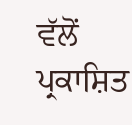ਵੱਲੋਂ ਪ੍ਰਕਾਸ਼ਿਤ